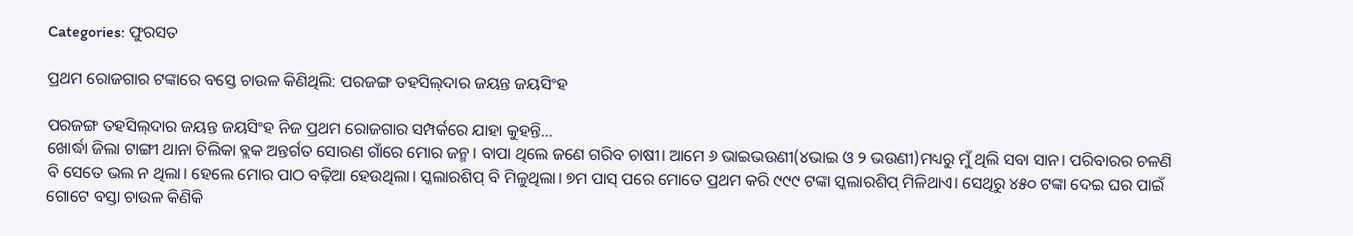Categories: ଫୁରସତ

ପ୍ରଥମ ରୋଜଗାର ଟଙ୍କାରେ ବସ୍ତେ ଚାଉଳ କିଣିଥିଲି: ପରଜଙ୍ଗ ତହସିଲ୍‌ଦାର ଜୟନ୍ତ ଜୟସିଂହ

ପରଜଙ୍ଗ ତହସିଲ୍‌ଦାର ଜୟନ୍ତ ଜୟସିଂହ ନିଜ ପ୍ରଥମ ରୋଜଗାର ସମ୍ପର୍କରେ ଯାହା କୁହନ୍ତି…
ଖୋର୍ଦ୍ଧା ଜିଲା ଟାଙ୍ଗୀ ଥାନା ଚିଲିକା ବ୍ଲକ ଅନ୍ତର୍ଗତ ସୋରଣ ଗାଁରେ ମୋର ଜନ୍ମ। ବାପା ଥିଲେ ଜଣେ ଗରିବ ଚାଷୀ। ଆମେ ୬ ଭାଇଭଉଣୀ(୪ଭାଇ ଓ ୨ ଭଉଣୀ)ମଧ୍ୟରୁ ମୁଁ ଥିଲି ସବା ସାନ। ପରିବାରର ଚଳଣି ବି ସେତେ ଭଲ ନ ଥିଲା। ହେଲେ ମୋର ପାଠ ବଢ଼ିଆ ହେଉଥିଲା। ସ୍କଲାରଶିପ୍‌ ବି ମିଳୁଥିଲା। ୭ମ ପାସ୍‌ ପରେ ମୋତେ ପ୍ରଥମ କରି ୯୯୯ ଟଙ୍କା ସ୍କଲାରଶିପ୍‌ ମିଳିଥାଏ। ସେଥିରୁ ୪୫୦ ଟଙ୍କା ଦେଇ ଘର ପାଇଁ ଗୋଟେ ବସ୍ତା ଚାଉଳ କିଣିକି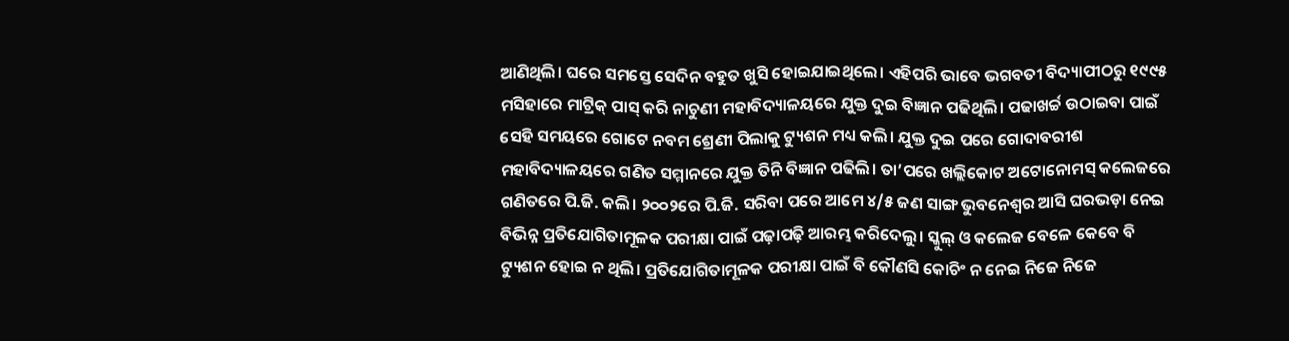ଆଣିଥିଲି। ଘରେ ସମସ୍ତେ ସେଦିନ ବହୁତ ଖୁସି ହୋଇଯାଇଥିଲେ। ଏହିପରି ଭାବେ ଭଗବତୀ ବିଦ୍ୟାପୀଠରୁ ୧୯୯୫ ମସିହାରେ ମାଟ୍ରିକ୍‌ ପାସ୍‌ କରି ନାଚୁଣୀ ମହାବିଦ୍ୟାଳୟରେ ଯୁକ୍ତ ଦୁଇ ବିଜ୍ଞାନ ପଢିଥିଲି। ପଢାଖର୍ଚ୍ଚ ଉଠାଇବା ପାଇଁ ସେହି ସମୟରେ ଗୋଟେ ନବମ ଶ୍ରେଣୀ ପିଲାକୁ ଟ୍ୟୁଶନ ମଧ୍ୟ କଲି। ଯୁକ୍ତ ଦୁଇ ପରେ ଗୋଦାବରୀଶ ମହାବିଦ୍ୟାଳୟରେ ଗଣିତ ସମ୍ମାନରେ ଯୁକ୍ତ ତିନି ବିଜ୍ଞାନ ପଢିଲି। ତା’ପରେ ଖଲ୍ଲିକୋଟ ଅଟୋନୋମସ୍‌ କଲେଜରେ ଗଣିତରେ ପି.ଜି. କଲି। ୨୦୦୨ରେ ପି.ଜି. ସରିବା ପରେ ଆମେ ୪/୫ ଜଣ ସାଙ୍ଗ ଭୁବନେଶ୍ୱର ଆସି ଘରଭଡ଼ା ନେଇ ବିଭିନ୍ନ ପ୍ରତିଯୋଗିତାମୂଳକ ପରୀକ୍ଷା ପାଇଁ ପଢ଼ାପଢ଼ି ଆରମ୍ଭ କରିଦେଲୁ। ସ୍କୁଲ୍‌ ଓ କଲେଜ ବେଳେ କେବେ ବି ଟ୍ୟୁଶନ ହୋଇ ନ ଥିଲି। ପ୍ରତିଯୋଗିତାମୂଳକ ପରୀକ୍ଷା ପାଇଁ ବି କୌଣସି କୋଚିଂ ନ ନେଇ ନିଜେ ନିଜେ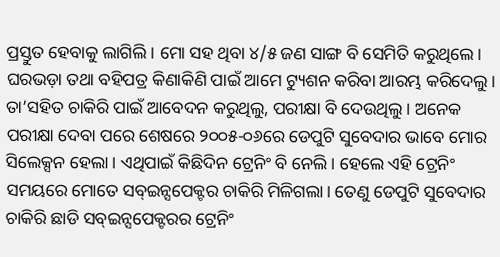ପ୍ରସ୍ତୁତ ହେବାକୁ ଲାଗିଲି। ମୋ ସହ ଥିବା ୪/୫ ଜଣ ସାଙ୍ଗ ବି ସେମିତି କରୁଥିଲେ। ଘରଭଡ଼ା ତଥା ବହିପତ୍ର କିଣାକିଣି ପାଇଁ ଆମେ ଟ୍ୟୁଶନ କରିବା ଆରମ୍ଭ କରିଦେଲୁ। ତା’ସହିତ ଚାକିରି ପାଇଁ ଆବେଦନ କରୁଥିଲୁ, ପରୀକ୍ଷା ବି ଦେଉଥିଲୁ। ଅନେକ ପରୀକ୍ଷା ଦେବା ପରେ ଶେଷରେ ୨୦୦୫-୦୬ରେ ଡେପୁଟି ସୁବେଦାର ଭାବେ ମୋର ସିଲେକ୍ସନ ହେଲା। ଏଥିପାଇଁ କିଛିଦିନ ଟ୍ରେନିଂ ବି ନେଲି। ହେଲେ ଏହି ଟ୍ରେନିଂ ସମୟରେ ମୋତେ ସବ୍‌ଇନ୍ସପେକ୍ଟର ଚାକିରି ମିଳିଗଲା। ତେଣୁ ଡେପୁଟି ସୁବେଦାର ଚାକିରି ଛାଡି ସବ୍‌ଇନ୍ସପେକ୍ଟରର ଟ୍ରେନିଂ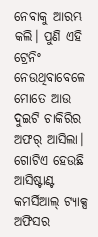ନେବାକୁ ଆରମ୍ଭ କଲି। ପୁଣି ଏହି ଟ୍ରେନିଂ ନେଉଥିବାବେଳେ ମୋତେ ଆଉ ଦୁଇଟି ଚାକିରିର ଅଫର୍‌ ଆସିଲା। ଗୋଟିଏ ହେଉଛି ଆସିଷ୍ଟାଣ୍ଟ କମର୍ସିଆଲ୍‌ ଟ୍ୟାକ୍ସ ଅଫିସର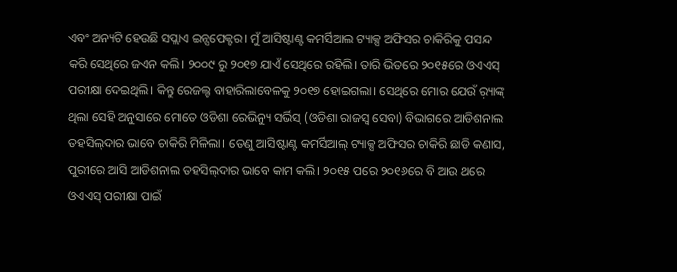ଏବଂ ଅନ୍ୟଟି ହେଉଛି ସପ୍ଲାଏ ଇନ୍ସପେକ୍ଟର। ମୁଁ ଆସିଷ୍ଟାଣ୍ଟ କମର୍ସିଆଲ ଟ୍ୟାକ୍ସ ଅଫିସର ଚାକିରିକୁ ପସନ୍ଦ କରି ସେଥିରେ ଜଏନ କଲି। ୨୦୦୯ ରୁ ୨୦୧୭ ଯାଏଁ ସେଥିରେ ରହିଲି। ତାରି ଭିତରେ ୨୦୧୫ରେ ଓଏଏସ୍‌ ପରୀକ୍ଷା ଦେଇଥିଲି। କିନ୍ତୁ ରେଜଲ୍ଟ ବାହାରିଲାବେଳକୁ ୨୦୧୭ ହୋଇଗଲା। ସେଥିରେ ମୋର ଯେଉଁ ର଼୍ୟାଙ୍କ୍‌ ଥିଲା ସେହି ଅନୁସାରେ ମୋତେ ଓଡିଶା ରେଭିନ୍ୟୁ ସର୍ଭିସ୍‌ (ଓଡିଶା ରାଜସ୍ବ ସେବା) ବିଭାଗରେ ଆଡିଶନାଲ ତହସିଲ୍‌ଦାର ଭାବେ ଚାକିରି ମିଳିଲା। ତେଣୁ ଆସିଷ୍ଟାଣ୍ଟ କମର୍ସିଆଲ୍‌ ଟ୍ୟାକ୍ସ ଅଫିସର ଚାକିରି ଛାଡି କଣାସ, ପୁରୀରେ ଆସି ଆଡିଶନାଲ ତହସିଲ୍‌ଦାର ଭାବେ କାମ କଲି। ୨୦୧୫ ପରେ ୨୦୧୬ରେ ବି ଆଉ ଥରେ ଓଏଏସ୍‌ ପରୀକ୍ଷା ପାଇଁ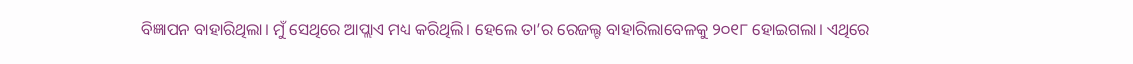ବିଜ୍ଞାପନ ବାହାରିଥିଲା। ମୁଁ ସେଥିରେ ଆପ୍ଲାଏ ମଧ୍ୟ କରିଥିଲି। ହେଲେ ତା’ର ରେଜଲ୍ଟ ବାହାରିଲାବେଳକୁ ୨୦୧୮ ହୋଇଗଲା। ଏଥିରେ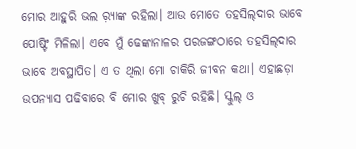ମୋର ଆହୁରି ଭଲ ର଼୍ୟାଙ୍କ ରହିଲା। ଆଉ ମୋତେ ତହସିଲ୍‌ଦାର ଭାବେ ପୋଷ୍ଟିଂ ମିଳିଲା। ଏବେ ମୁଁ ଢେଙ୍କାନାଳର ପରଜଙ୍ଗଠାରେ ତହସିଲ୍‌ଦାର ଭାବେ ଅବସ୍ଥାପିତ। ଏ ତ ଥିଲା ମୋ ଚାକିରି ଜୀବନ କଥା। ଏହାଛଡ଼ା ଉପନ୍ୟାସ ପଢିବାରେ ବି ମୋର ଖୁବ୍‌ ରୁଚି ରହିଛି। ସ୍କୁଲ୍‌ ଓ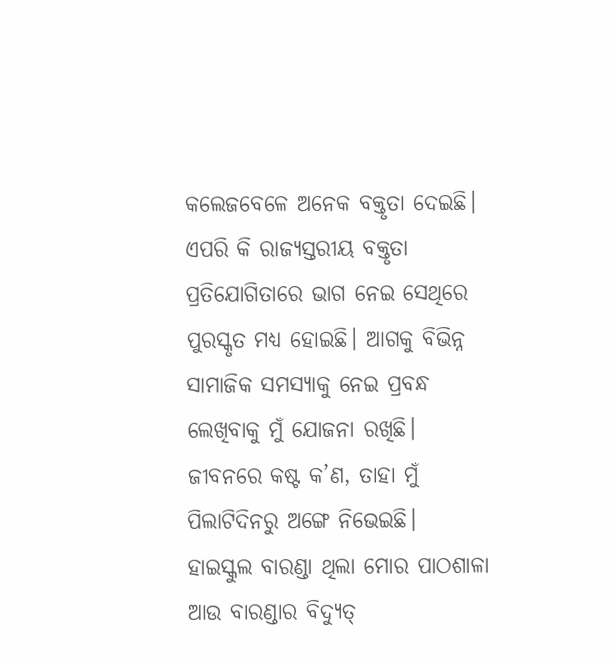କଲେଜବେଳେ ଅନେକ ବକ୍ତୃତା ଦେଇଛି। ଏପରି କି ରାଜ୍ୟସ୍ତରୀୟ ବକ୍ତୃତା ପ୍ରତିଯୋଗିତାରେ ଭାଗ ନେଇ ସେଥିରେ ପୁରସ୍କୃତ ମଧ୍ୟ ହୋଇଛି। ଆଗକୁ ବିଭିନ୍ନ ସାମାଜିକ ସମସ୍ୟାକୁ ନେଇ ପ୍ରବନ୍ଧ ଲେଖିବାକୁ ମୁଁ ଯୋଜନା ରଖିଛି। ଜୀବନରେ କଷ୍ଟ କ’ଣ, ତାହା ମୁଁ ପିଲାଟିଦିନରୁ ଅଙ୍ଗେ ନିଭେଇଛି। ହାଇସ୍କୁଲ ବାରଣ୍ଡା ଥିଲା ମୋର ପାଠଶାଳା ଆଉ ବାରଣ୍ଡାର ବିଦ୍ୟୁତ୍‌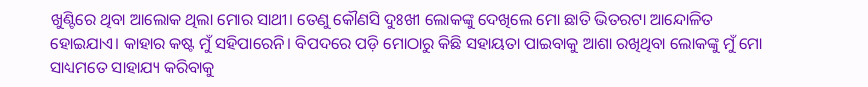ଖୁଣ୍ଟିରେ ଥିବା ଆଲୋକ ଥିଲା ମୋର ସାଥୀ। ତେଣୁ କୌଣସି ଦୁଃଖୀ ଲୋକଙ୍କୁ ଦେଖିଲେ ମୋ ଛାତି ଭିତରଟା ଆନ୍ଦୋଳିତ ହୋଇଯାଏ। କାହାର କଷ୍ଟ ମୁଁ ସହିପାରେନି। ବିପଦରେ ପଡ଼ି ମୋଠାରୁ କିଛି ସହାୟତା ପାଇବାକୁ ଆଶା ରଖିଥିବା ଲୋକଙ୍କୁ ମୁଁ ମୋ ସାଧ୍ୟମତେ ସାହାଯ୍ୟ କରିବାକୁ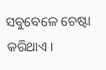ସବୁବେଳେ ଚେଷ୍ଟା କରିଥାଏ।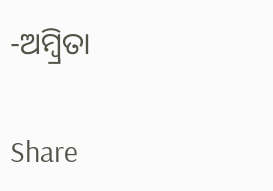-ଅମ୍ବ୍ରିତା

Share